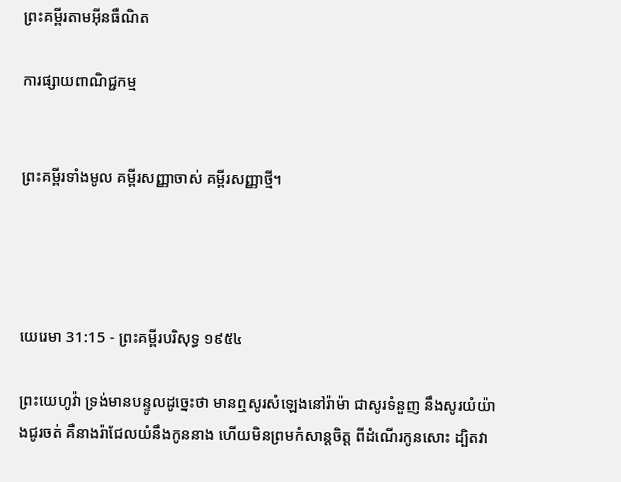ព្រះគម្ពីរតាមអ៊ីនធឺណិត

ការផ្សាយពាណិជ្ជកម្ម


ព្រះគម្ពីរទាំងមូល គម្ពីរសញ្ញាចាស់ គម្ពីរសញ្ញាថ្មី។




យេរេមា 31:15 - ព្រះគម្ពីរបរិសុទ្ធ ១៩៥៤

ព្រះ‌យេហូវ៉ា ទ្រង់មានបន្ទូលដូច្នេះថា មានឮសូរសំឡេងនៅរ៉ាម៉ា ជាសូរទំនួញ នឹងសូរយំយ៉ាងជូរ‌ចត់ គឺនាងរ៉ាជែលយំនឹងកូននាង ហើយមិនព្រមកំសាន្តចិត្ត ពីដំណើរកូនសោះ ដ្បិតវា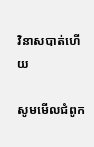វិនាសបាត់ហើយ

សូមមើលជំពូក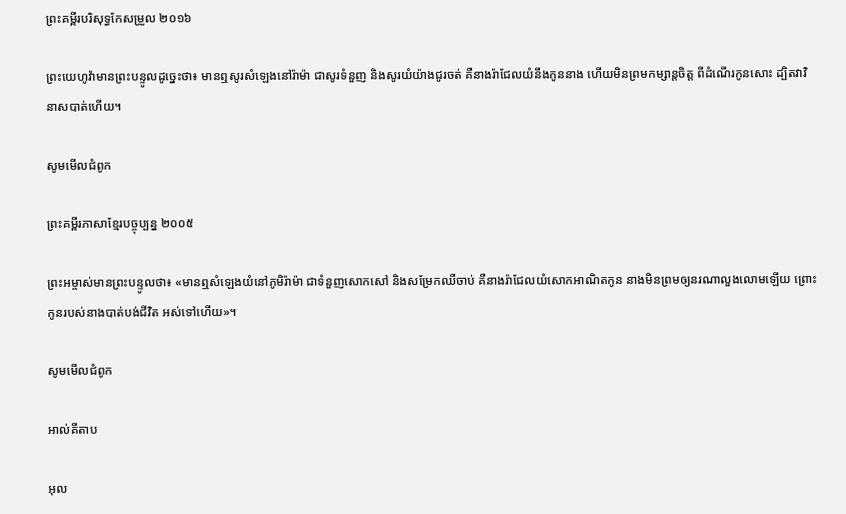ព្រះគម្ពីរបរិសុទ្ធកែសម្រួល ២០១៦

ព្រះ‌យេហូវ៉ាមានព្រះ‌បន្ទូលដូច្នេះថា៖ មានឮសូរសំឡេងនៅរ៉ាម៉ា ជាសូរទំនួញ និងសូរយំយ៉ាងជូរ‌ចត់ គឺនាងរ៉ាជែលយំនឹងកូននាង ហើយមិនព្រមកម្សាន្តចិត្ត ពីដំណើរកូនសោះ ដ្បិតវាវិនាសបាត់ហើយ។

សូមមើលជំពូក

ព្រះគម្ពីរភាសាខ្មែរបច្ចុប្បន្ន ២០០៥

ព្រះ‌អម្ចាស់មានព្រះ‌បន្ទូលថា៖ «មានឮសំឡេងយំនៅភូមិរ៉ាម៉ា ជាទំនួញសោក‌សៅ និងសម្រែកឈឺចាប់ គឺនាងរ៉ាជែលយំសោកអាណិតកូន នាងមិនព្រមឲ្យនរណាលួង‌លោមឡើយ ព្រោះកូនរបស់នាងបាត់បង់ជីវិត អស់ទៅហើយ»។

សូមមើលជំពូក

អាល់គីតាប

អុល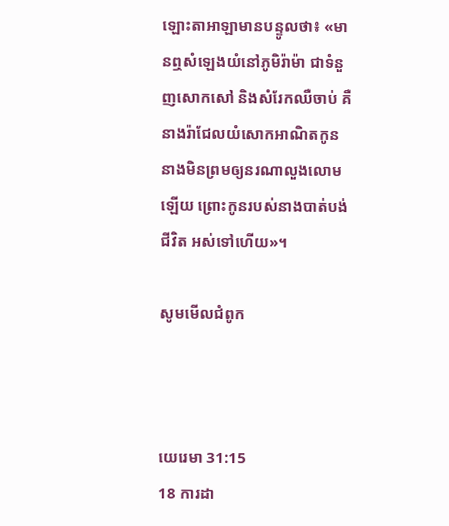ឡោះ‌តាអាឡាមានបន្ទូលថា៖ «មានឮសំឡេងយំនៅភូមិរ៉ាម៉ា ជាទំនួញសោក‌សៅ និងសំរែកឈឺចាប់ គឺនាងរ៉ាជែលយំសោកអាណិតកូន នាងមិនព្រមឲ្យនរណាលួង‌លោមឡើយ ព្រោះកូនរបស់នាងបាត់បង់ជីវិត អស់ទៅហើយ»។

សូមមើលជំពូក



យេរេមា 31:15
18 ការដា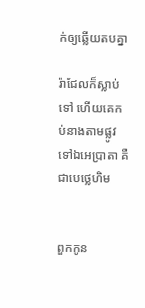ក់ឲ្យឆ្លើយតបគ្នា

រ៉ាជែលក៏ស្លាប់ទៅ ហើយគេកប់នាងតាមផ្លូវទៅឯអេប្រាតា គឺជាបេថ្លេ‌ហិម


ពួកកូន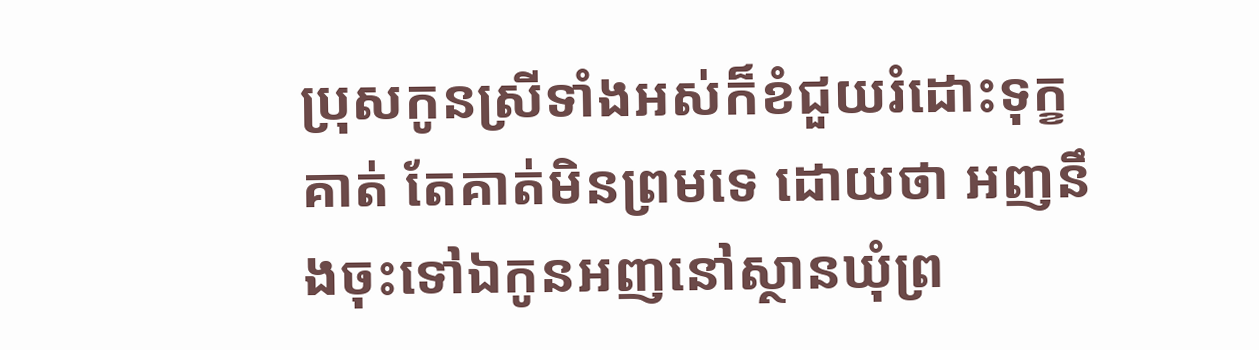ប្រុសកូនស្រីទាំងអស់ក៏ខំជួយរំដោះទុក្ខគាត់ តែគាត់មិនព្រមទេ ដោយថា អញនឹងចុះទៅឯកូនអញនៅស្ថានឃុំព្រ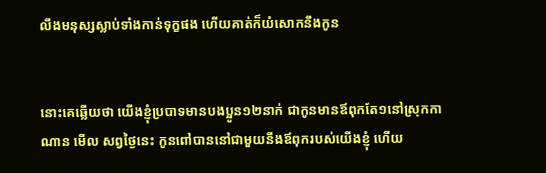លឹងមនុស្សស្លាប់ទាំងកាន់ទុក្ខផង ហើយគាត់ក៏យំសោកនឹងកូន


នោះគេឆ្លើយថា យើងខ្ញុំប្របាទមានបងប្អូន១២នាក់ ជាកូនមានឪពុកតែ១នៅស្រុកកាណាន មើល សព្វថ្ងៃនេះ កូនពៅបាននៅជាមួយនឹងឪពុករបស់យើងខ្ញុំ ហើយ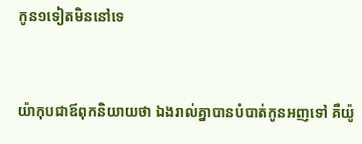កូន១ទៀតមិននៅទេ


យ៉ាកុបជាឪពុកនិយាយថា ឯងរាល់គ្នាបានបំបាត់កូនអញទៅ គឺយ៉ូ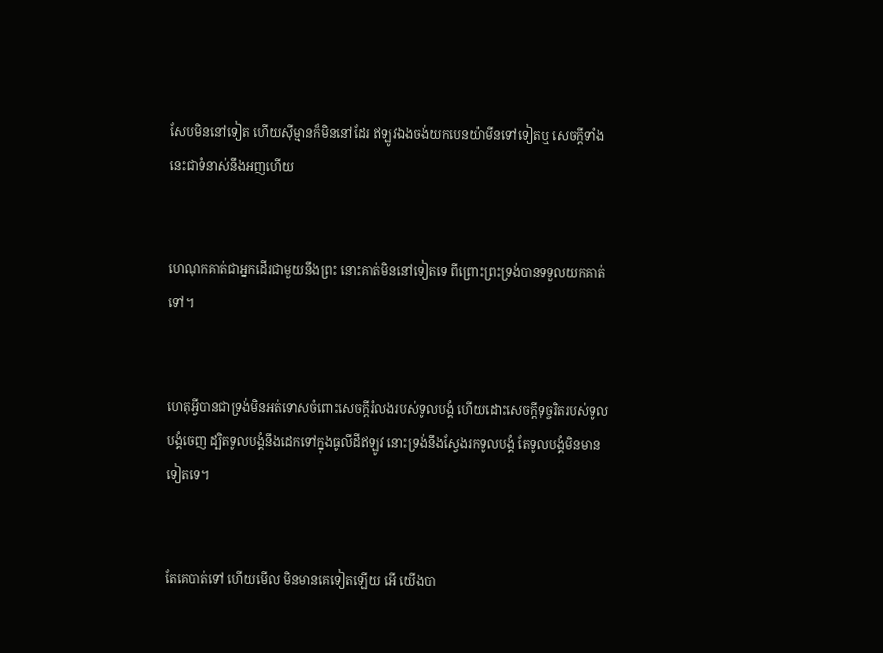សែបមិននៅទៀត ហើយស៊ីម្មានក៏មិននៅដែរ ឥឡូវឯងចង់យកបេន‌យ៉ាមីនទៅទៀតឬ សេចក្ដីទាំងនេះជាទំនាស់នឹងអញហើយ


ហេណុកគាត់ជាអ្នកដើរជាមួយនឹងព្រះ នោះគាត់មិននៅទៀតទេ ពីព្រោះព្រះ‌ទ្រង់បានទទួលយកគាត់ទៅ។


ហេតុអ្វីបានជាទ្រង់មិនអត់ទោសចំពោះសេចក្ដីរំលងរបស់ទូលបង្គំ ហើយដោះសេចក្ដីទុច្ចរិតរបស់ទូលបង្គំចេញ ដ្បិតទូលបង្គំនឹងដេកទៅក្នុងធូលីដីឥឡូវ នោះទ្រង់នឹងស្វែងរកទូលបង្គំ តែទូលបង្គំមិនមានទៀតទេ។


តែគេបាត់ទៅ ហើយមើល មិនមានគេទៀតឡើយ អើ យើងបា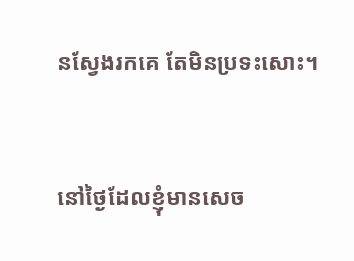នស្វែងរកគេ តែមិនប្រទះសោះ។


នៅថ្ងៃដែលខ្ញុំមានសេច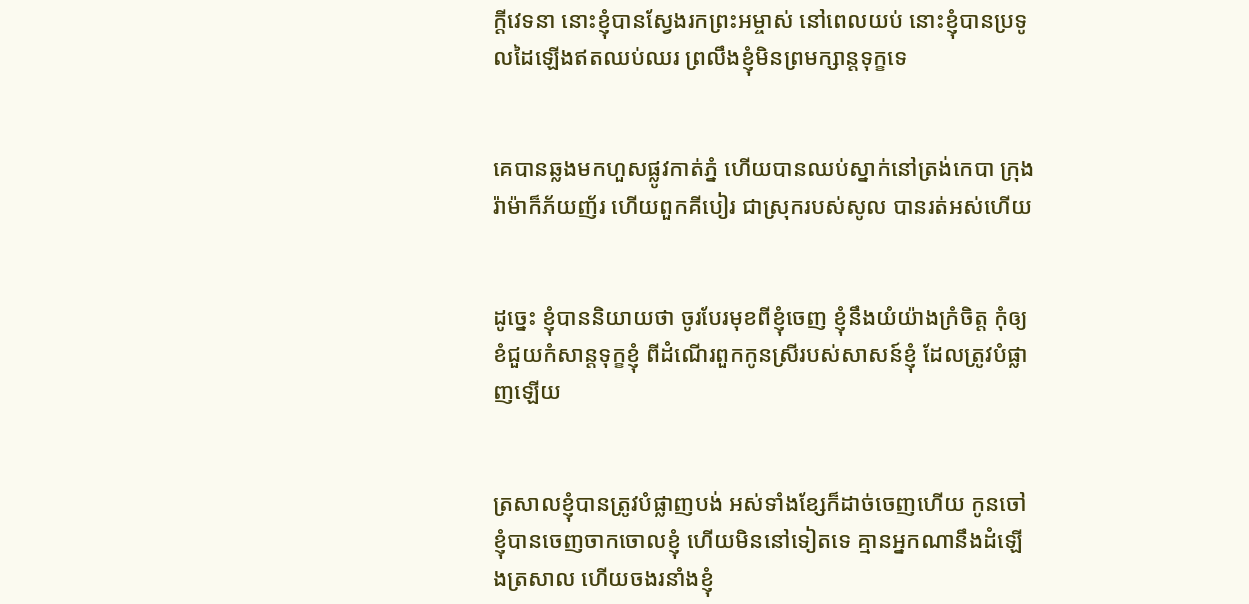ក្ដីវេទនា នោះខ្ញុំបានស្វែងរកព្រះ‌អម្ចាស់ នៅពេលយប់ នោះខ្ញុំបានប្រទូលដៃឡើងឥតឈប់‌ឈរ ព្រលឹងខ្ញុំមិនព្រមក្សាន្តទុក្ខទេ


គេបានឆ្លងមកហួសផ្លូវកាត់ភ្នំ ហើយបានឈប់ស្នាក់នៅត្រង់កេបា ក្រុងរ៉ាម៉ាក៏ភ័យ‌ញ័រ ហើយពួកគីបៀរ ជាស្រុករបស់សូល បានរត់អស់ហើយ


ដូច្នេះ ខ្ញុំបាននិយាយថា ចូរបែរមុខពីខ្ញុំចេញ ខ្ញុំនឹងយំយ៉ាងក្រំចិត្ត កុំឲ្យខំជួយកំសាន្តទុក្ខខ្ញុំ ពីដំណើរពួកកូនស្រីរបស់សាសន៍ខ្ញុំ ដែលត្រូវបំផ្លាញឡើយ


ត្រសាលខ្ញុំបានត្រូវបំផ្លាញបង់ អស់ទាំងខ្សែក៏ដាច់ចេញហើយ កូនចៅខ្ញុំបានចេញចាកចោលខ្ញុំ ហើយមិននៅទៀតទេ គ្មានអ្នកណានឹងដំឡើងត្រសាល ហើយចងរនាំងខ្ញុំ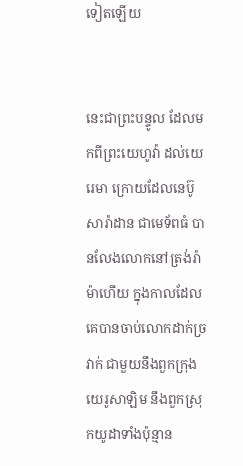ទៀតឡើយ


នេះជាព្រះ‌បន្ទូល ដែលមកពីព្រះ‌យេហូវ៉ា ដល់យេរេមា ក្រោយដែលនេប៊ូសា‌រ៉ាដាន ជាមេ‌ទ័ពធំ បានលែងលោកនៅត្រង់រ៉ាម៉ាហើយ ក្នុងកាលដែលគេបានចាប់លោកដាក់ច្រវាក់ ជាមួយនឹងពួកក្រុងយេរូ‌សាឡិម នឹងពួកស្រុកយូដាទាំងប៉ុន្មាន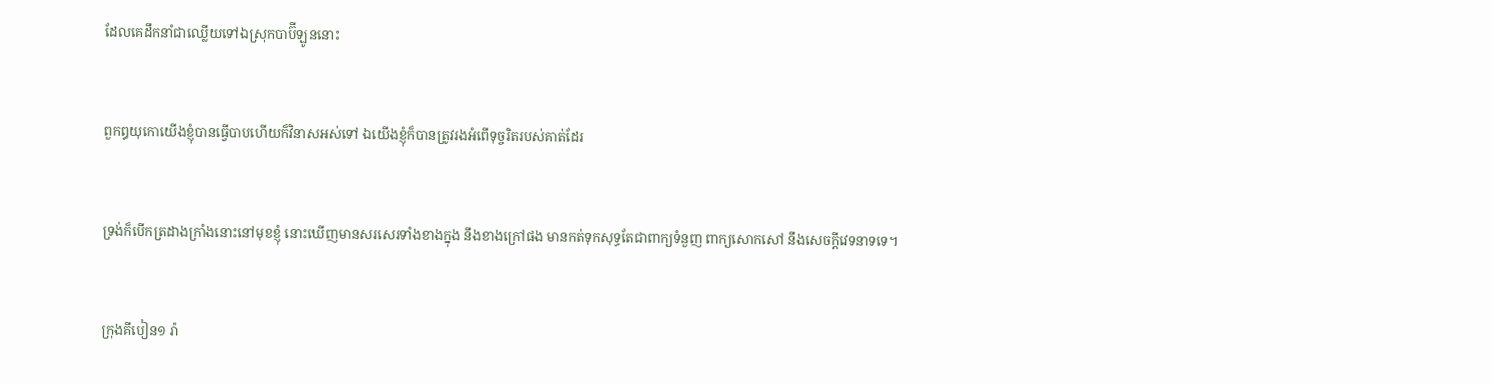ដែលគេដឹក‌នាំជាឈ្លើយទៅឯស្រុកបាប៊ីឡូននោះ


ពួកឰយុកោយើងខ្ញុំបានធ្វើបាបហើយក៏វិនាសអស់ទៅ ឯយើងខ្ញុំក៏បានត្រូវរងអំពើទុច្ចរិតរបស់គាត់ដែរ


ទ្រង់ក៏បើកត្រដាងក្រាំងនោះនៅមុខខ្ញុំ នោះឃើញមានសរសេរទាំងខាងក្នុង នឹងខាងក្រៅផង មានកត់ទុកសុទ្ធតែជាពាក្យទំនួញ ពាក្យសោក‌សៅ នឹងសេចក្ដីវេទនាទទេ។


ក្រុងគីបៀន១ រ៉ា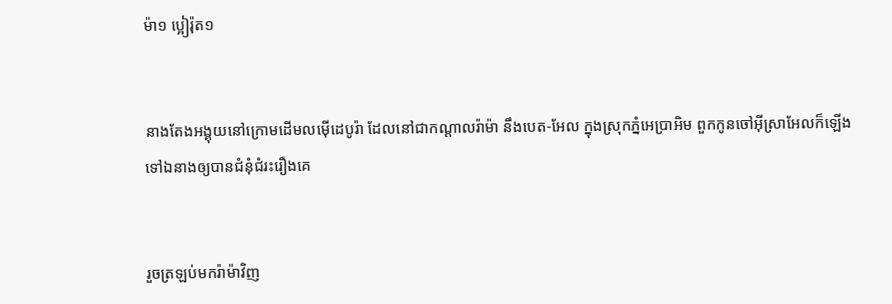ម៉ា១ ប្អៀរ៉ុត១


នាងតែងអង្គុយនៅក្រោមដើមលម៉ើដេបូរ៉ា ដែលនៅជាកណ្តាលរ៉ាម៉ា នឹងបេត-អែល ក្នុងស្រុកភ្នំអេប្រា‌អិម ពួកកូនចៅអ៊ីស្រាអែលក៏ឡើងទៅឯនាងឲ្យបានជំនុំ‌ជំរះរឿងគេ


រួចត្រឡប់មករ៉ាម៉ាវិញ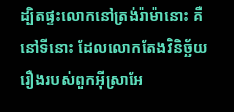ដ្បិតផ្ទះលោកនៅត្រង់រ៉ាម៉ានោះ គឺនៅទីនោះ ដែលលោកតែងវិនិច្ឆ័យរឿងរបស់ពួកអ៊ីស្រាអែ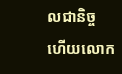លជានិច្ច ហើយលោក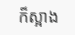ក៏ស្អាង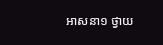អាសនា១ ថ្វាយ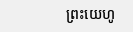ព្រះ‌យេហូ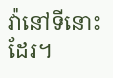វ៉ានៅទីនោះដែរ។